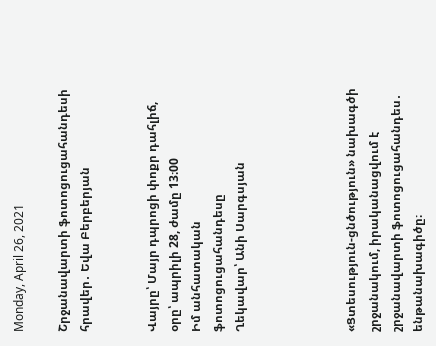Monday, April 26, 2021

Շրջանավարտի ֆոտոցուցահանդեսի հրավեր․ Եվա Բերբերյան


Վայրը՝ Մայր դպրոցի փոքր դահլիճ, օրը՝ ապրիլի 28, ժամը 13։00
Իմ անհատական ֆոտոցուցահանդեսը
Ղեկավար՝ Անի Սարգսյան




«Ցտեսություն-ցնծություն» նախագծի շրջանակում, իրականացվում է շրջանավարտի ֆոտոցուցահանդես․ ենթանախագիծը։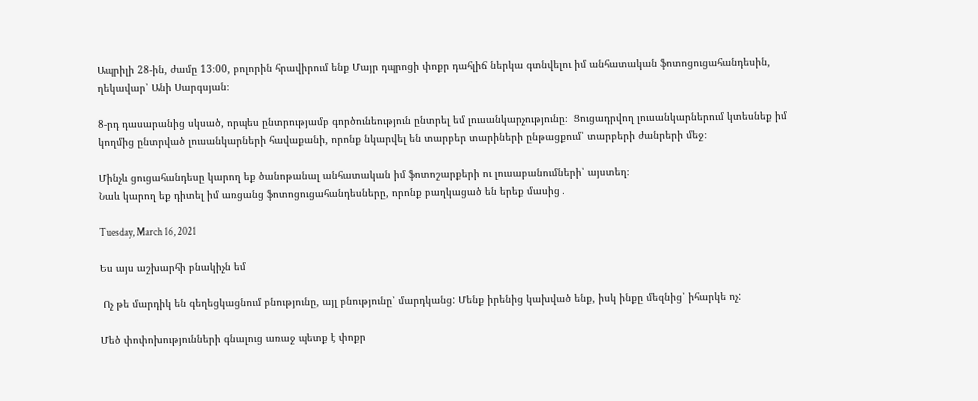Ապրիլի 28-ին, ժամը 13։00, բոլորին հրավիրում ենք Մայր դպրոցի փոքր դահլիճ ներկա գտնվելու իմ անհատական ֆոտոցուցահանդեսին, ղեկավար՝ Անի Սարգսյան։

8-րդ դասարանից սկսած, որպես ընտրությամբ գործունեություն ընտրել եմ լուսանկարչությունը։  Ցուցադրվող լուսանկարներում կտեսնեք իմ կողմից ընտրված լուսանկարների հավաքանի, որոնք նկարվել են տարբեր տարիների ընթացքում՝ տարբերի ժանրերի մեջ։

Մինչև ցուցահանդեսը կարող եք ծանոթանալ անհատական իմ ֆոտոշարքերի ու լուսաբանումների՝ այստեղ։
Նաև կարող եք դիտել իմ առցանց ֆոտոցուցահանդեսները, որոնք բաղկացած են երեք մասից․

Tuesday, March 16, 2021

Ես այս աշխարհի բնակիչն եմ

 Ոչ թե մարդիկ են գեղեցկացնում բնությունը, այլ բնությունը՝ մարդկանց: Մենք իրենից կախված ենք, իսկ ինքը մեզնից՝ իհարկե ոչ:

Մեծ փոփոխությունների գնալուց առաջ պետք է փոքր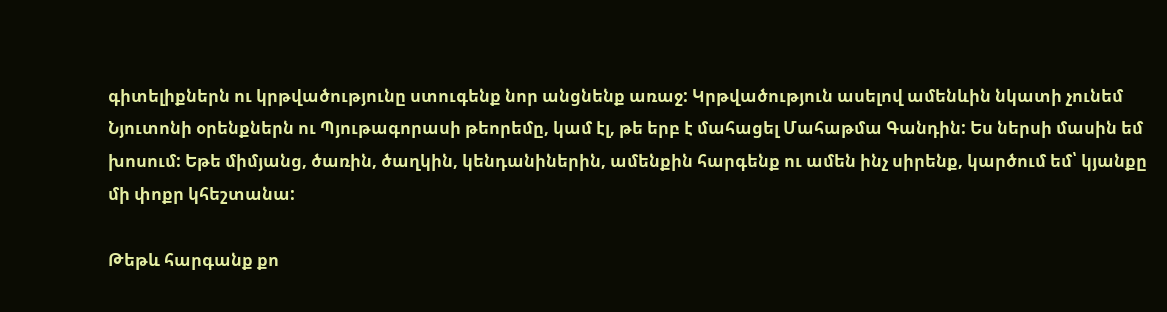գիտելիքներն ու կրթվածությունը ստուգենք նոր անցնենք առաջ: Կրթվածություն ասելով ամենևին նկատի չունեմ Նյուտոնի օրենքներն ու Պյութագորասի թեորեմը, կամ էլ, թե երբ է մահացել Մահաթմա Գանդին: Ես ներսի մասին եմ խոսում: Եթե միմյանց, ծառին, ծաղկին, կենդանիներին, ամենքին հարգենք ու ամեն ինչ սիրենք, կարծում եմ՝ կյանքը մի փոքր կհեշտանա:

Թեթև հարգանք քո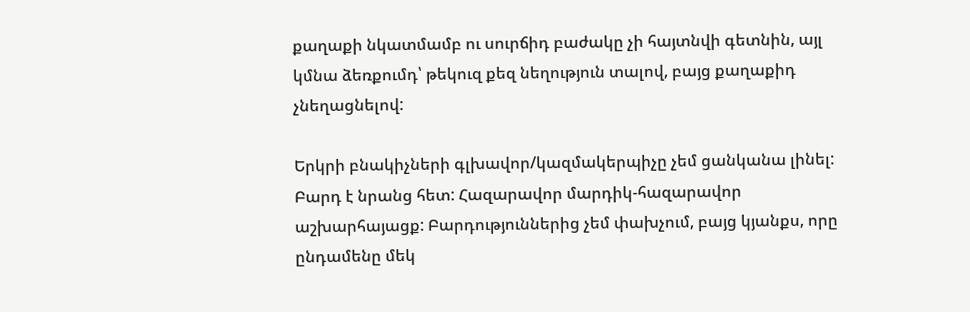քաղաքի նկատմամբ ու սուրճիդ բաժակը չի հայտնվի գետնին, այլ կմնա ձեռքումդ՝ թեկուզ քեզ նեղություն տալով, բայց քաղաքիդ չնեղացնելով:

Երկրի բնակիչների գլխավոր/կազմակերպիչը չեմ ցանկանա լինել: Բարդ է նրանց հետ: Հազարավոր մարդիկ-հազարավոր աշխարհայացք: Բարդություններից չեմ փախչում, բայց կյանքս, որը ընդամենը մեկ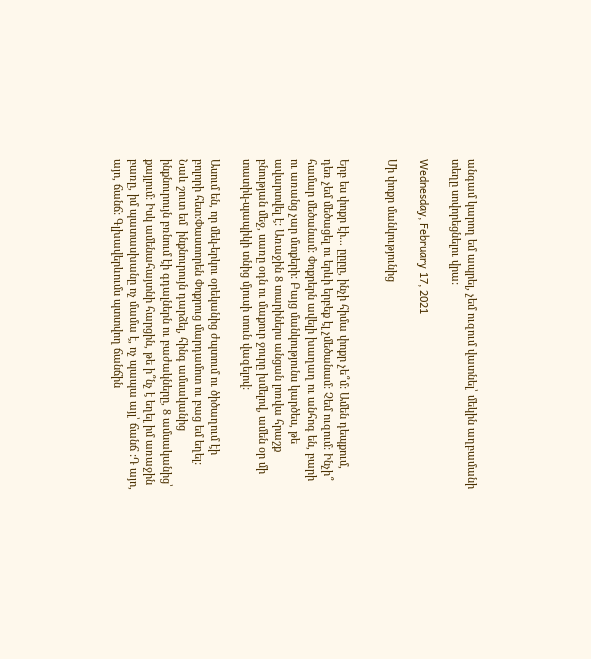անգամ կարող եմ ապրել, չեմ ուզում վատնել՝ մեկին աղբամանի տեղը սովորեցնելու վրա:

Wednesday, February 17, 2021

Մի փոքր մանկությունից


Երբ ես փոքր էի... ըըըը, ինչի հիմա փոքր չե՞մ: Ամեն դեպքում, դեռ չեմ մեծացել ու երևի երբեք էլ չմեծանամ: Չեմ ուզում: Ինչի՞ համար մեծանամ: Փոքրերն ավելի խաղաղ ու անհոգ են, բարի ու առանց չար մտքերի: Բայց մանկությունս կարծես, թե ավարտվել է: Առաջին 8 տարիներս անցան լոռվա հրաշք բնության մեջ, սառը օդն ու մաքուր ջուրը խմելով, ամեն օր մի տատիկ-պապիկի տնից մյուսի տուն վազելով:

Ասում են, որ մեկ-երկու օրեկանից ժպտում ու ծիծաղում էի բոլորի հետ:Փաստորեն Փոքրուց մարդամոտ ու բաց եմ եղել: Նաև շուտ եմ  ինքնուրույն դարձել, հինգ ամսականից ինքնուրույն բռնում էի գդալներն ու բաժակները, 8 ամսականից՝ քայլում: Իսկ ամենահայտնի հարցին, թե ի՞նչ է եղել իմ առաջին բառը, իմ պատասխանը ոչ մամա է, ոչ պապա այլ՝ ճանճ :Դ այո, այո, ճանճ: Գլխավերևումս պտտվող ճանճին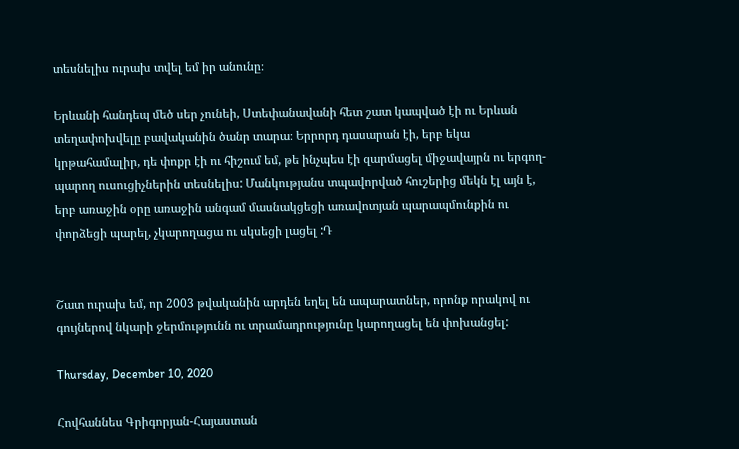տեսնելիս ուրախ տվել եմ իր անունը։

Երևանի հանդեպ մեծ սեր չունեի, Ստեփանավանի հետ շատ կապված էի ու Երևան տեղափոխվելը բավականին ծանր տարա։ Երրորդ դասարան էի, երբ եկա կրթահամալիր, դե փոքր էի ու հիշում եմ, թե ինչպես էի զարմացել միջավայրն ու երգող-պարող ուսուցիչներին տեսնելիս: Մանկությանս տպավորված հուշերից մեկն էլ այն է, երբ առաջին օրը առաջին անգամ մասնակցեցի առավոտյան պարապմունքին ու փորձեցի պարել, չկարողացա ու սկսեցի լացել :Դ


Շատ ուրախ եմ, որ 2003 թվականին արդեն եղել են ապարատներ, որոնք որակով ու գույներով նկարի ջերմությունն ու տրամադրությունը կարողացել են փոխանցել:

Thursday, December 10, 2020

Հովհաննես Գրիգորյան-Հայաստան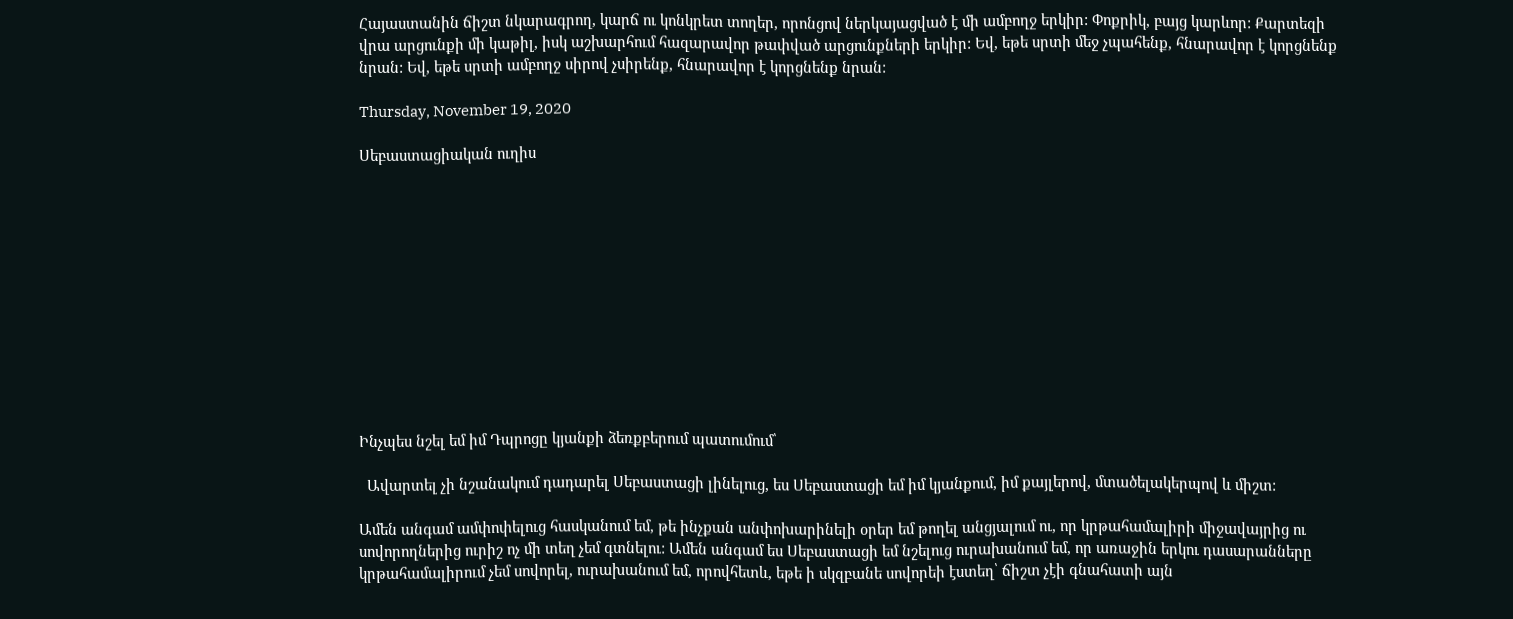Հայաստանին ճիշտ նկարագրող, կարճ ու կոնկրետ տողեր, որոնցով ներկայացված է մի ամբողջ երկիր: Փոքրիկ, բայց կարևոր: Քարտեզի վրա արցունքի մի կաթիլ, իսկ աշխարհում հազարավոր թափված արցունքների երկիր: Եվ, եթե սրտի մեջ չպահենք, հնարավոր է կորցնենք նրան: Եվ, եթե սրտի ամբողջ սիրով չսիրենք, հնարավոր է կորցնենք նրան:

Thursday, November 19, 2020

Սեբաստացիական ուղիս












Ինչպես նշել եմ իմ Դպրոցը կյանքի ձեռքբերում պատումում՝

  Ավարտել չի նշանակում դադարել Սեբաստացի լինելուց, ես Սեբաստացի եմ իմ կյանքում, իմ քայլերով, մտածելակերպով և միշտ:

Ամեն անգամ ամփոփելուց հասկանում եմ, թե ինչքան անփոխարինելի օրեր եմ թողել անցյալում ու, որ կրթահամալիրի միջավայրից ու սովորողներից ուրիշ ոչ մի տեղ չեմ գտնելու: Ամեն անգամ ես Սեբաստացի եմ նշելուց ուրախանում եմ, որ առաջին երկու դասարանները կրթահամալիրում չեմ սովորել, ուրախանում եմ, որովհետև, եթե ի սկզբանե սովորեի էստեղ՝ ճիշտ չէի գնահատի այն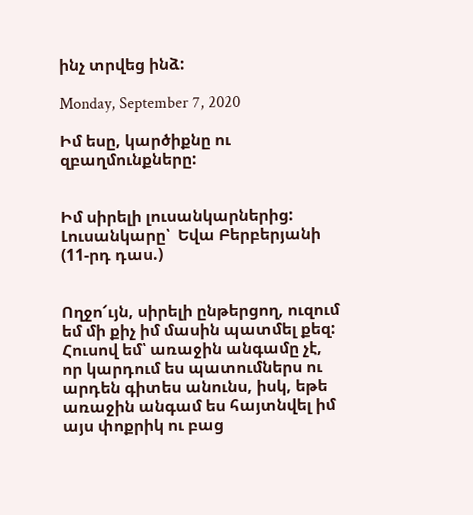ինչ տրվեց ինձ:

Monday, September 7, 2020

Իմ եսը, կարծիքնը ու զբաղմունքները:


Իմ սիրելի լուսանկարներից:
Լուսանկարը՝  Եվա Բերբերյանի (11-րդ դաս.)


Ողջո՜ւյն, սիրելի ընթերցող, ուզում եմ մի քիչ իմ մասին պատմել քեզ: Հուսով եմ՝ առաջին անգամը չէ, որ կարդում ես պատումներս ու արդեն գիտես անունս, իսկ, եթե առաջին անգամ ես հայտնվել իմ այս փոքրիկ ու բաց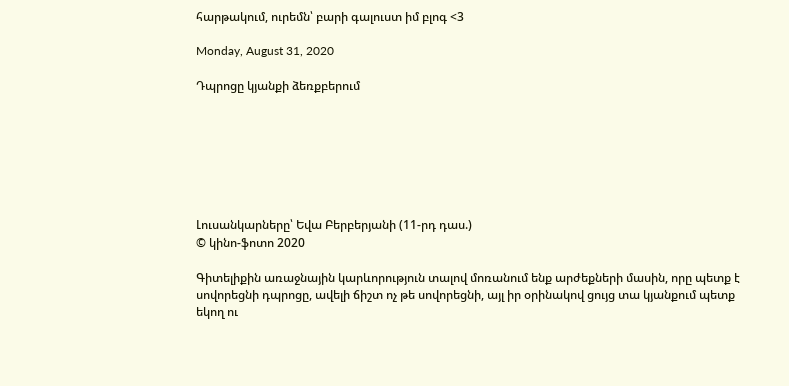հարթակում, ուրեմն՝ բարի գալուստ իմ բլոգ <3

Monday, August 31, 2020

Դպրոցը կյանքի ձեռքբերում







Լուսանկարները՝ Եվա Բերբերյանի (11-րդ դաս.)
© կինո-ֆոտո 2020

Գիտելիքին առաջնային կարևորություն տալով մոռանում ենք արժեքների մասին, որը պետք է սովորեցնի դպրոցը, ավելի ճիշտ ոչ թե սովորեցնի, այլ իր օրինակով ցույց տա կյանքում պետք եկող ու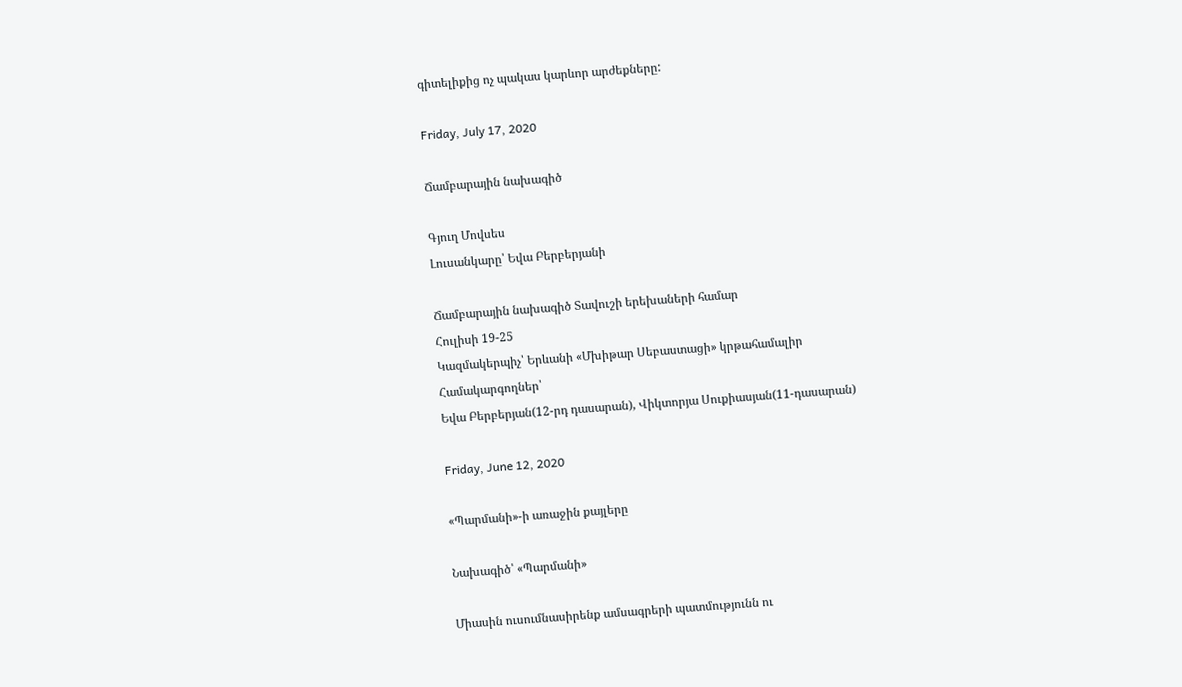գիտելիքից ոչ պակաս կարևոր արժեքները:

Friday, July 17, 2020

Ճամբարային նախագիծ

Գյուղ Մովսես
Լուսանկարը՝ Եվա Բերբերյանի

Ճամբարային նախագիծ Տավուշի երեխաների համար
Հուլիսի 19-25
Կազմակերպիչ՝ Երևանի «Մխիթար Սեբաստացի» կրթահամալիր
Համակարգողներ՝
Եվա Բերբերյան(12-րդ դասարան), Վիկտորյա Սուքիասյան(11-դասարան)

Friday, June 12, 2020

«Պարմանի»-ի առաջին քայլերը

Նախագիծ՝ «Պարմանի»

Միասին ուսումնասիրենք ամսագրերի պատմությունն ու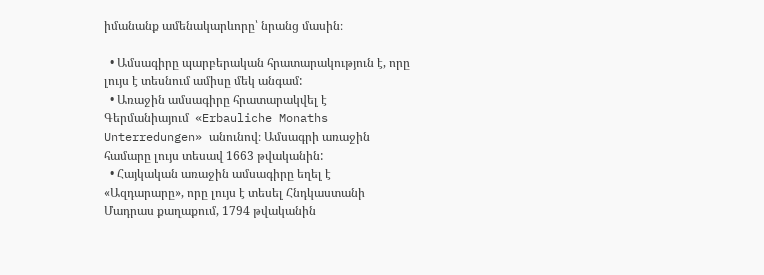իմանանք ամենակարևորը՝ նրանց մասին։

  • Ամսագիրը պարբերական հրատարակություն է, որը լույս է տեսնում ամիսը մեկ անգամ:
  • Առաջին ամսագիրը հրատարակվել է Գերմանիայում  «Erbauliche Monaths Unterredungen» անունով։ Ամսագրի առաջին համարը լույս տեսավ 1663 թվականին:
  • Հայկական առաջին ամսագիրը եղել է  «Ազդարարը», որը լույս է տեսել Հնդկաստանի Մադրաս քաղաքում, 1794 թվականին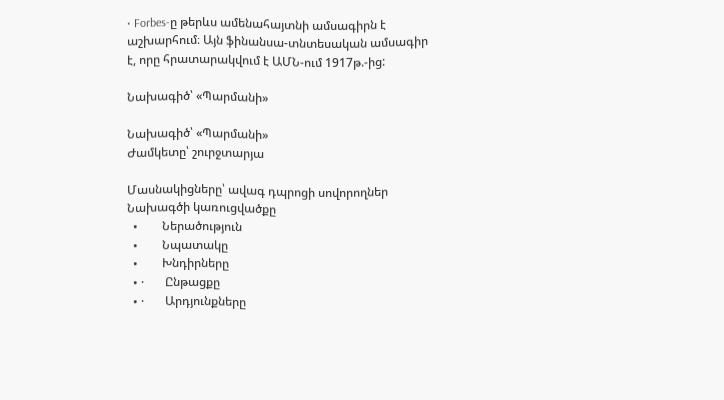• Forbes-ը թերևս ամենահայտնի ամսագիրն է աշխարհում։ Այն ֆինանսա-տնտեսական ամսագիր է, որը հրատարակվում է ԱՄՆ-ում 1917թ.-ից:

Նախագիծ՝ «Պարմանի»

Նախագիծ՝ «Պարմանի»
Ժամկետը՝ շուրջտարյա

Մասնակիցները՝ ավագ դպրոցի սովորողներ
Նախագծի կառուցվածքը
  •        Ներածություն
  •        Նպատակը
  •        Խնդիրները
  • ·       Ընթացքը
  • ·       Արդյունքները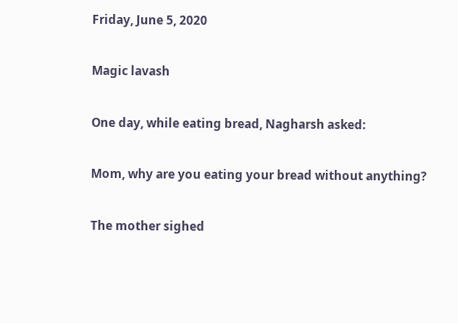Friday, June 5, 2020

Magic lavash

One day, while eating bread, Nagharsh asked:

Mom, why are you eating your bread without anything?

The mother sighed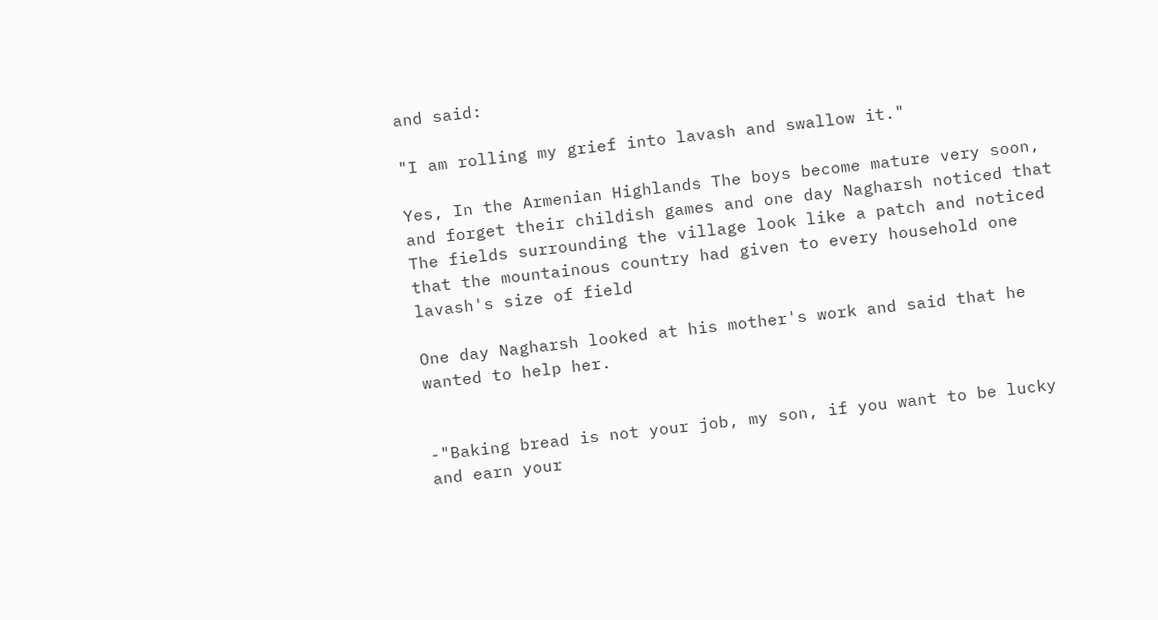and said:

"I am rolling my grief into lavash and swallow it."

Yes, In the Armenian Highlands The boys become mature very soon, and forget their childish games and one day Nagharsh noticed that The fields surrounding the village look like a patch and noticed that the mountainous country had given to every household one lavash's size of field

One day Nagharsh looked at his mother's work and said that he wanted to help her.


-"Baking bread is not your job, my son, if you want to be lucky and earn your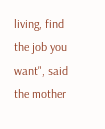living, find the job you want", said the mother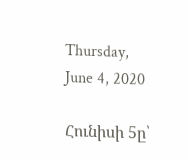Thursday, June 4, 2020

Հունիսի 5ը՝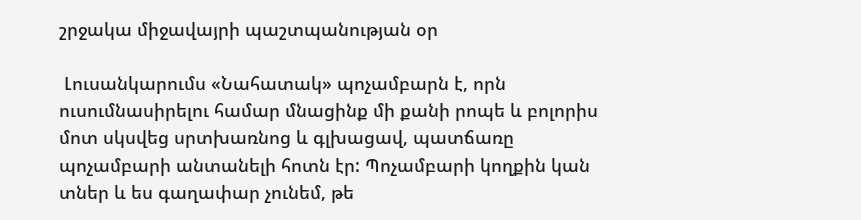շրջակա միջավայրի պաշտպանության օր

 Լուսանկարումս «Նահատակ» պոչամբարն է, որն ուսումնասիրելու համար մնացինք մի քանի րոպե և բոլորիս մոտ սկսվեց սրտխառնոց և գլխացավ, պատճառը պոչամբարի անտանելի հոտն էր: Պոչամբարի կողքին կան տներ և ես գաղափար չունեմ, թե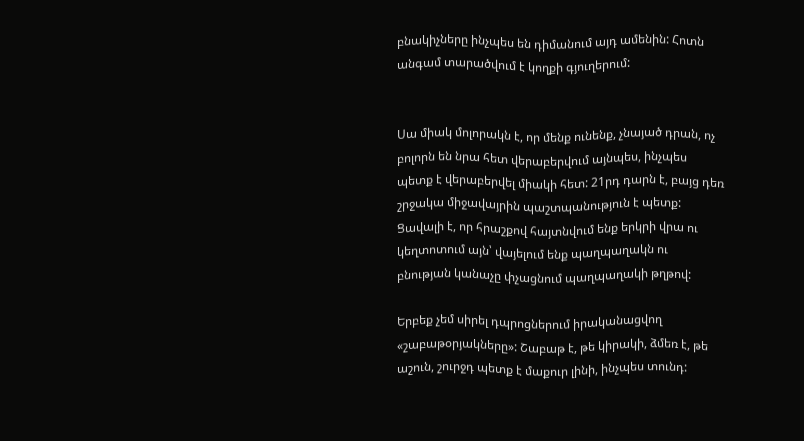բնակիչները ինչպես են դիմանում այդ ամենին: Հոտն անգամ տարածվում է կողքի գյուղերում:


Սա միակ մոլորակն է, որ մենք ունենք, չնայած դրան, ոչ բոլորն են նրա հետ վերաբերվում այնպես, ինչպես պետք է վերաբերվել միակի հետ: 21րդ դարն է, բայց դեռ շրջակա միջավայրին պաշտպանություն է պետք: Ցավալի է, որ հրաշքով հայտնվում ենք երկրի վրա ու կեղտոտում այն՝ վայելում ենք պաղպաղակն ու բնության կանաչը փչացնում պաղպաղակի թղթով:

Երբեք չեմ սիրել դպրոցներում իրականացվող «շաբաթօրյակները»: Շաբաթ է, թե կիրակի, ձմեռ է, թե աշուն, շուրջդ պետք է մաքուր լինի, ինչպես տունդ: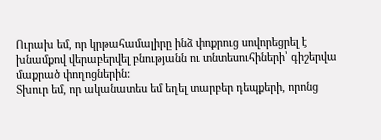Ուրախ եմ, որ կրթահամալիրը ինձ փոքրուց սովորեցրել է խնամքով վերաբերվել բնությանն ու տնտեսուհիների՝ գիշերվա մաքրած փողոցներին:
Տխուր եմ, որ ականատես եմ եղել տարբեր դեպքերի, որոնց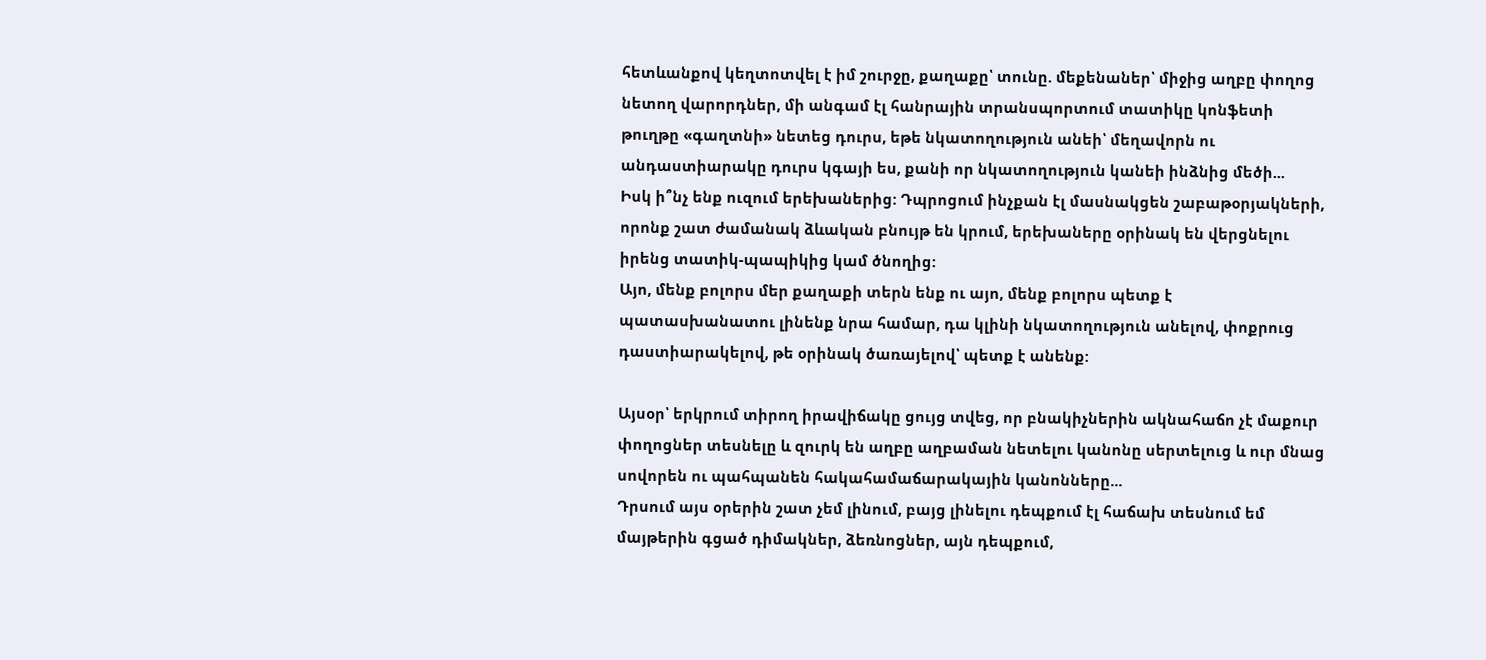հետևանքով կեղտոտվել է իմ շուրջը, քաղաքը՝ տունը. մեքենաներ՝ միջից աղբը փողոց նետող վարորդներ, մի անգամ էլ հանրային տրանսպորտում տատիկը կոնֆետի թուղթը «գաղտնի» նետեց դուրս, եթե նկատողություն անեի՝ մեղավորն ու անդաստիարակը դուրս կգայի ես, քանի որ նկատողություն կանեի ինձնից մեծի...
Իսկ ի՞նչ ենք ուզում երեխաներից: Դպրոցում ինչքան էլ մասնակցեն շաբաթօրյակների, որոնք շատ ժամանակ ձևական բնույթ են կրում, երեխաները օրինակ են վերցնելու իրենց տատիկ-պապիկից կամ ծնողից:
Այո, մենք բոլորս մեր քաղաքի տերն ենք ու այո, մենք բոլորս պետք է պատասխանատու լինենք նրա համար, դա կլինի նկատողություն անելով, փոքրուց դաստիարակելով, թե օրինակ ծառայելով՝ պետք է անենք:

Այսօր՝ երկրում տիրող իրավիճակը ցույց տվեց, որ բնակիչներին ակնահաճո չէ մաքուր փողոցներ տեսնելը և զուրկ են աղբը աղբաման նետելու կանոնը սերտելուց և ուր մնաց սովորեն ու պահպանեն հակահամաճարակային կանոնները...
Դրսում այս օրերին շատ չեմ լինում, բայց լինելու դեպքում էլ հաճախ տեսնում եմ մայթերին գցած դիմակներ, ձեռնոցներ, այն դեպքում,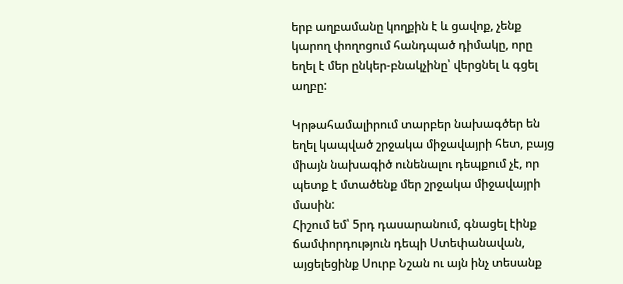երբ աղբամանը կողքին է և ցավոք, չենք կարող փողոցում հանդպած դիմակը, որը եղել է մեր ընկեր-բնակչինը՝ վերցնել և գցել աղբը:

Կրթահամալիրում տարբեր նախագծեր են եղել կապված շրջակա միջավայրի հետ, բայց միայն նախագիծ ունենալու դեպքում չէ, որ պետք է մտածենք մեր շրջակա միջավայրի մասին:
Հիշում եմ՝ 5րդ դասարանում, գնացել էինք ճամփորդություն դեպի Ստեփանավան, այցելեցինք Սուրբ Նշան ու այն ինչ տեսանք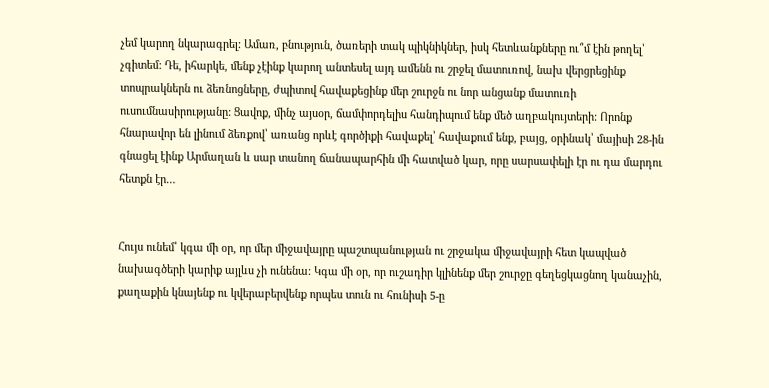չեմ կարող նկարագրել: Ամառ, բնություն, ծառերի տակ պիկնիկներ, իսկ հետևանքները ու՞մ էին թողել՝ չգիտեմ: Դե, իհարկե, մենք չէինք կարող անտեսել այդ ամենն ու շրջել մատուռով, նախ վերցրեցինք տոպրակներն ու ձեռնոցները, ժպիտով հավաքեցինք մեր շուրջն ու նոր անցանք մատուռի ուսումնասիրությանը: Ցավոք, մինչ այսօր, ճամփորդելիս հանդիպում ենք մեծ աղբակույտերի: Որոնք հնարավոր են լինում ձեռքով՝ առանց որևէ գործիքի հավաքել՝ հավաքում ենք, բայց, օրինակ՝ մայիսի 28-ին գնացել էինք Արմաղան և սար տանող ճանապարհին մի հատված կար, որը սարսափելի էր ու դա մարդու հետքն էր…


Հույս ունեմ՝ կգա մի օր, որ մեր միջավայրը պաշտպանության ու շրջակա միջավայրի հետ կապված նախագծերի կարիք այլևս չի ունենա: Կգա մի օր, որ ուշադիր կլինենք մեր շուրջը գեղեցկացնող կանաչին, քաղաքին կնայենք ու կվերաբերվենք որպես տուն ու հունիսի 5-ը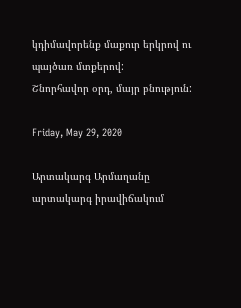կդիմավորենք մաքուր երկրով ու պայծառ մտքերով:
Շնորհավոր օրդ, մայր բնություն:

Friday, May 29, 2020

Արտակարգ Արմաղանը արտակարգ իրավիճակում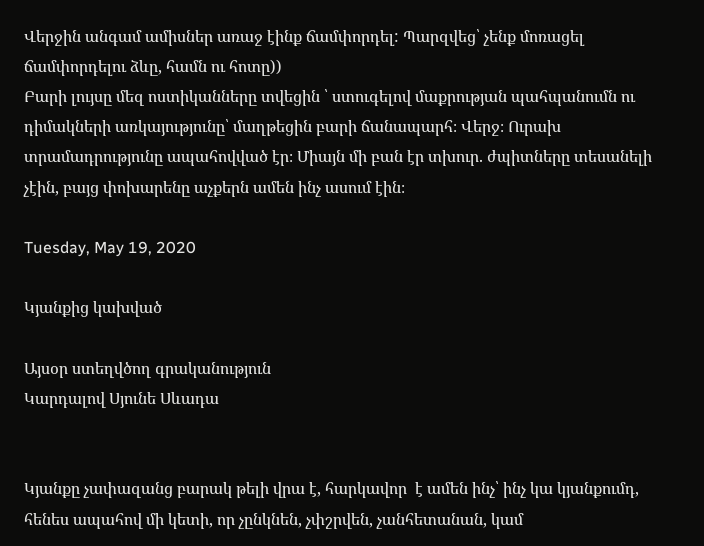Վերջին անգամ ամիսներ առաջ էինք ճամփորդել: Պարզվեց՝ չենք մոռացել ճամփորդելու ձևը, համն ու հոտը))
Բարի լույսը մեզ ոստիկանները տվեցին ՝ ստուգելով մաքրության պահպանումն ու դիմակների առկայությունը՝ մաղթեցին բարի ճանապարհ։ Վերջ։ Ուրախ տրամադրությունը ապահովված էր։ Միայն մի բան էր տխուր. ժպիտները տեսանելի չէին, բայց փոխարենը աչքերն ամեն ինչ ասում էին։

Tuesday, May 19, 2020

Կյանքից կախված

Այսօր ստեղվծող գրականություն
Կարդալով Սյունե Սևադա


Կյանքը չափազանց բարակ թելի վրա է, հարկավոր  է ամեն ինչ՝ ինչ կա կյանքումդ, հենես ապահով մի կետի, որ չընկնեն, չփշրվեն, չանհետանան, կամ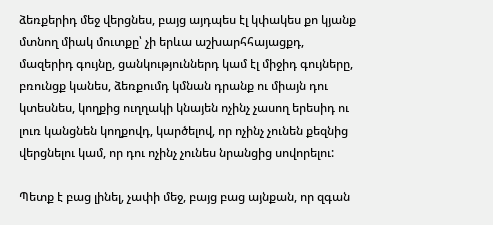ձեռքերիդ մեջ վերցնես, բայց այդպես էլ կփակես քո կյանք մտնող միակ մուտքը՝ չի երևա աշխարհհայացքդ, մազերիդ գույնը, ցանկություններդ կամ էլ միջիդ գույները, բռունցք կանես, ձեռքումդ կմնան դրանք ու միայն դու կտեսնես, կողքից ուղղակի կնայեն ոչինչ չասող երեսիդ ու լուռ կանցնեն կողքովդ, կարծելով, որ ոչինչ չունեն քեզնից վերցնելու կամ, որ դու ոչինչ չունես նրանցից սովորելու:

Պետք է բաց լինել, չափի մեջ, բայց բաց այնքան, որ զգան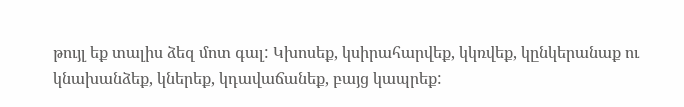թույլ եք տալիս ձեզ մոտ գալ: Կխոսեք, կսիրահարվեք, կկռվեք, կընկերանաք ու կնախանձեք, կներեք, կդավաճանեք, բայց կապրեք: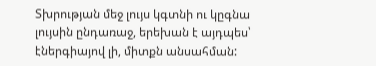Տխրության մեջ լույս կգտնի ու կըգնա լույսին ընդառաջ, երեխան է այդպես՝ էներգիայով լի, միտքն անսահման: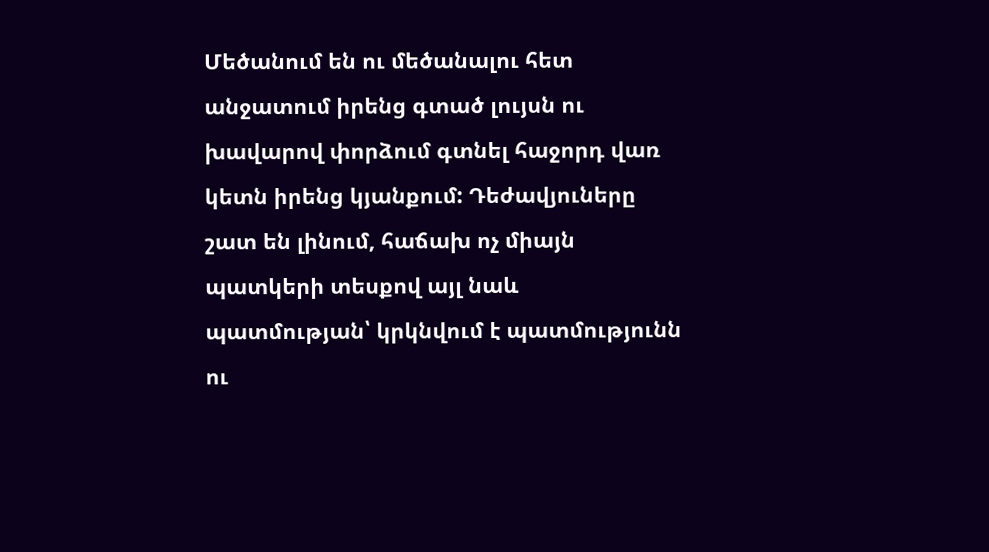Մեծանում են ու մեծանալու հետ անջատում իրենց գտած լույսն ու խավարով փորձում գտնել հաջորդ վառ կետն իրենց կյանքում: Դեժավյուները շատ են լինում, հաճախ ոչ միայն պատկերի տեսքով այլ նաև պատմության՝ կրկնվում է պատմությունն ու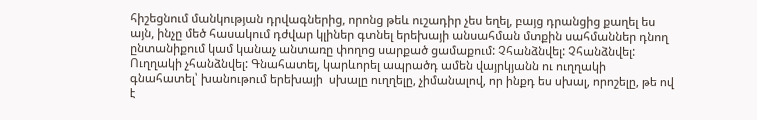հիշեցնում մանկության դրվագներից, որոնց թեև ուշադիր չես եղել, բայց դրանցից քաղել ես այն, ինչը մեծ հասակում դժվար կլիներ գտնել երեխայի անսահման մտքին սահմաններ դնող ընտանիքում կամ կանաչ անտառը փողոց սարքած ցամաքում: Չհանձնվել: Չհանձնվել: Ուղղակի չհանձնվել: Գնահատել, կարևորել ապրածդ ամեն վայրկյանն ու ուղղակի գնահատել՝ խանութում երեխայի  սխալը ուղղելը, չիմանալով, որ ինքդ ես սխալ, որոշելը, թե ով է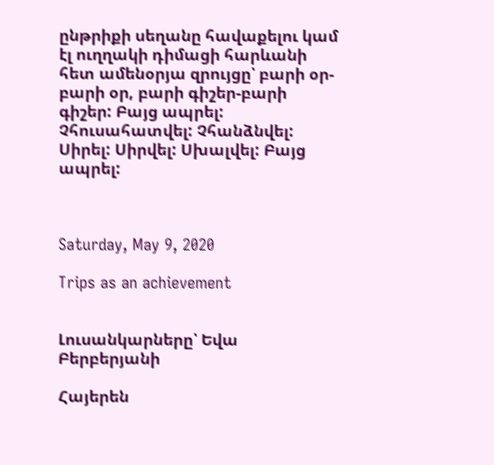ընթրիքի սեղանը հավաքելու կամ էլ ուղղակի դիմացի հարևանի հետ ամենօրյա զրույցը՝ բարի օր-բարի օր, բարի գիշեր-բարի գիշեր: Բայց ապրել: Չհուսահատվել: Չհանձնվել: Սիրել: Սիրվել: Սխալվել: Բայց ապրել:



Saturday, May 9, 2020

Trips as an achievement


Լուսանկարները՝ Եվա Բերբերյանի

Հայերեն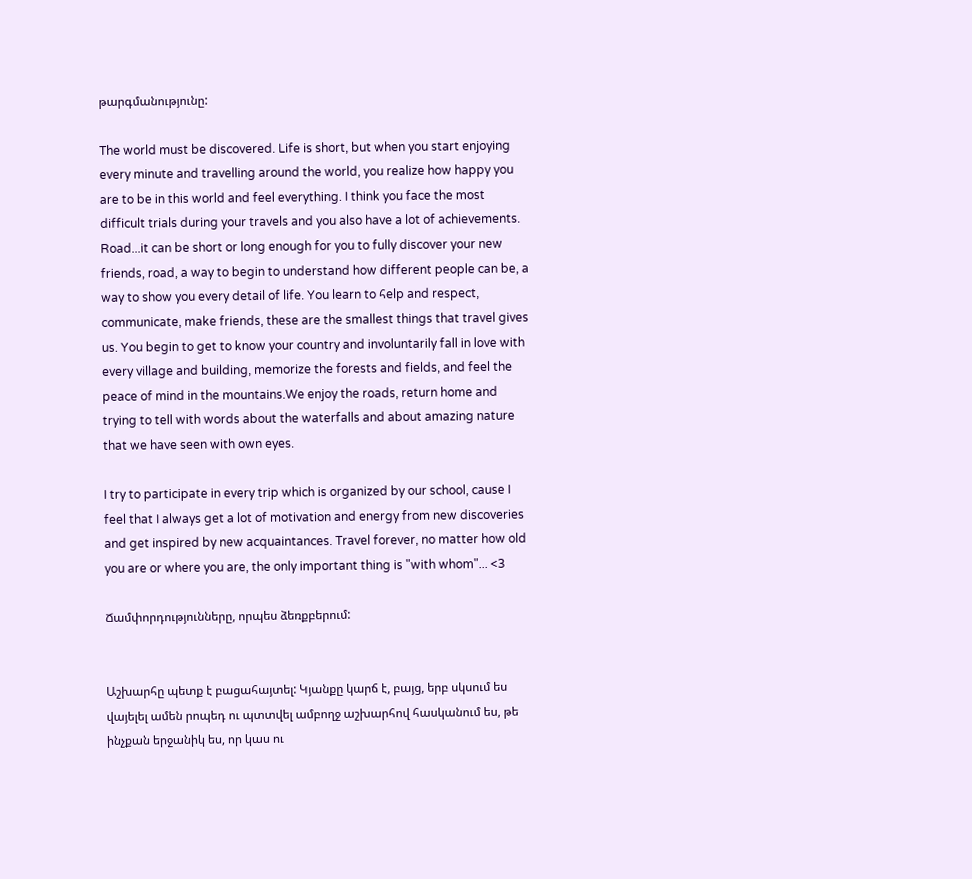թարգմանությունը:

The world must be discovered. Life is short, but when you start enjoying every minute and travelling around the world, you realize how happy you are to be in this world and feel everything. I think you face the most difficult trials during your travels and you also have a lot of achievements. Road...it can be short or long enough for you to fully discover your new friends, road, a way to begin to understand how different people can be, a way to show you every detail of life. You learn to հelp and respect, communicate, make friends, these are the smallest things that travel gives us. You begin to get to know your country and involuntarily fall in love with every village and building, memorize the forests and fields, and feel the peace of mind in the mountains.We enjoy the roads, return home and trying to tell with words about the waterfalls and about amazing nature that we have seen with own eyes.

I try to participate in every trip which is organized by our school, cause I feel that I always get a lot of motivation and energy from new discoveries and get inspired by new acquaintances. Travel forever, no matter how old you are or where you are, the only important thing is "with whom"... <3

Ճամփորդությունները, որպես ձեռքբերում:


Աշխարհը պետք է բացահայտել: Կյանքը կարճ է, բայց, երբ սկսում ես վայելել ամեն րոպեդ ու պտտվել ամբողջ աշխարհով հասկանում ես, թե ինչքան երջանիկ ես, որ կաս ու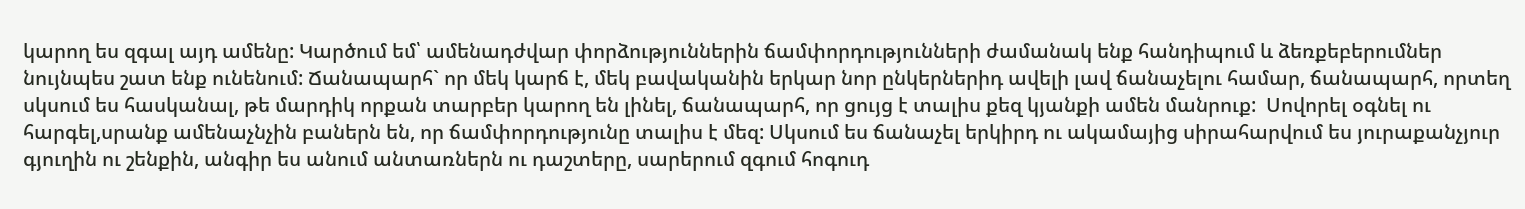կարող ես զգալ այդ ամենը: Կարծում եմ՝ ամենադժվար փորձություններին ճամփորդությունների ժամանակ ենք հանդիպում և ձեռքեբերումներ նույնպես շատ ենք ունենում: Ճանապարհ` որ մեկ կարճ է, մեկ բավականին երկար նոր ընկերներիդ ավելի լավ ճանաչելու համար, ճանապարհ, որտեղ սկսում ես հասկանալ, թե մարդիկ որքան տարբեր կարող են լինել, ճանապարհ, որ ցույց է տալիս քեզ կյանքի ամեն մանրուք:  Սովորել օգնել ու հարգել,սրանք ամենաչնչին բաներն են, որ ճամփորդությունը տալիս է մեզ: Սկսում ես ճանաչել երկիրդ ու ակամայից սիրահարվում ես յուրաքանչյուր գյուղին ու շենքին, անգիր ես անում անտառներն ու դաշտերը, սարերում զգում հոգուդ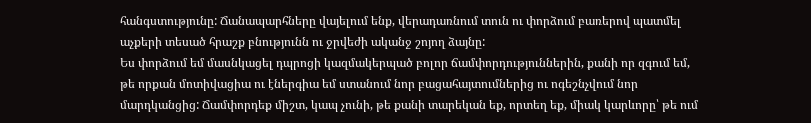հանգստությունը: Ճանապարհները վայելում ենք, վերադառնում տուն ու փորձում բառերով պատմել աչքերի տեսած հրաշք բնությունն ու ջրվեժի ականջ շոյող ձայնը:
Ես փորձում եմ մասնկացել դպրոցի կազմակերպած բոլոր ճամփորդություններին, քանի որ զգում եմ, թե որքան մոտիվացիա ու էներգիա եմ ստանում նոր բացահայտումներից ու ոգեշնչվում նոր մարդկանցից: Ճամփորդեք միշտ, կապ չունի, թե քանի տարեկան եք, որտեղ եք, միակ կարևորը՝ թե ում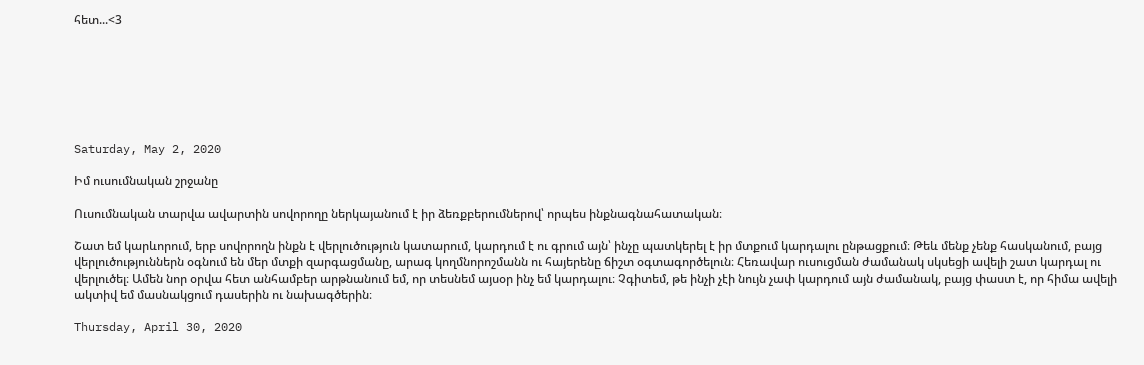հետ...<3







Saturday, May 2, 2020

Իմ ուսումնական շրջանը

Ուսումնական տարվա ավարտին սովորողը ներկայանում է իր ձեռքբերումներով՝ որպես ինքնագնահատական։

Շատ եմ կարևորում, երբ սովորողն ինքն է վերլուծություն կատարում, կարդում է ու գրում այն՝ ինչը պատկերել է իր մտքում կարդալու ընթացքում։ Թեև մենք չենք հասկանում, բայց վերլուծություններն օգնում են մեր մտքի զարգացմանը, արագ կողմնորոշմանն ու հայերենը ճիշտ օգտագործելուն։ Հեռավար ուսուցման ժամանակ սկսեցի ավելի շատ կարդալ ու վերլուծել։ Ամեն նոր օրվա հետ անհամբեր արթնանում եմ, որ տեսնեմ այսօր ինչ եմ կարդալու։ Չգիտեմ, թե ինչի չէի նույն չափ կարդում այն ժամանակ, բայց փաստ է, որ հիմա ավելի ակտիվ եմ մասնակցում դասերին ու նախագծերին։

Thursday, April 30, 2020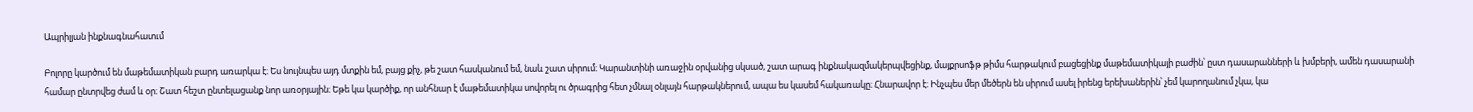Ապրիլյան ինքնագնահատւմ

Բոլորը կարծում են մաթեմատիկան բարդ առարկա է։ Ես նույնպես այդ մտքին եմ, բայց քիչ, թե շատ հասկանում եմ, նաև շատ սիրում։ Կարանտինի առաջին օրվանից սկսած, շատ արագ ինքնակազմակերպվեցինք, մայքրսոֆթ թիմս հարթակում բացեցինք մաթեմատիկայի բաժին՝ ըստ դասարանների և խմբերի, ամեն դասարանի համար ընտրվեց ժամ և օր։ Շատ հեշտ ընտելացանք նոր առօրյային։ Եթե կա կարծիք, որ անհնար է մաթեմատիկա սովորել ու ծրագրից հետ չմնալ օնլայն հարթակներում, ապա ես կասեմ հակառակը։ Հնարավոր է։ Ինչպես մեր մեծերն են սիրում ասել իրենց երեխաներին՝ չեմ կարողանում չկա, կա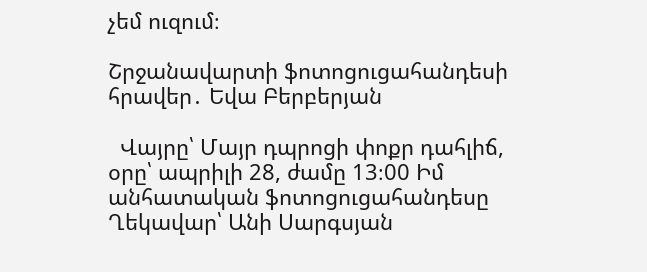չեմ ուզում։

Շրջանավարտի ֆոտոցուցահանդեսի հրավեր․ Եվա Բերբերյան

  Վայրը՝ Մայր դպրոցի փոքր դահլիճ, օրը՝ ապրիլի 28, ժամը 13։00 Իմ անհատական ֆոտոցուցահանդեսը Ղեկավար՝ Անի Սարգսյան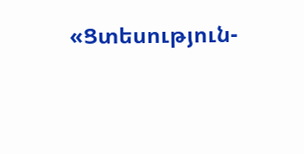«Ցտեսություն-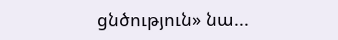ցնծություն» նա...